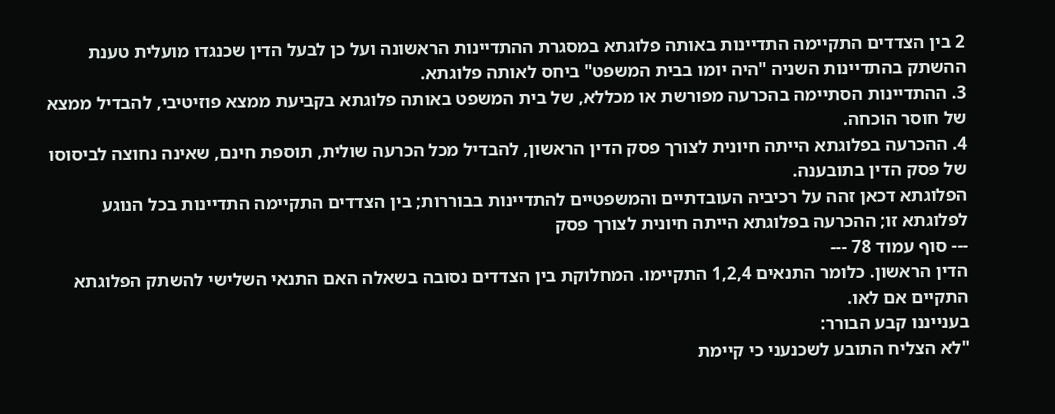2 בין הצדדים התקיימה התדיינות באותה פלוגתא במסגרת ההתדיינות הראשונה ועל כן לבעל הדין שכנגדו מועלית טענת ההשתק בהתדיינות השניה "היה יומו בבית המשפט" ביחס לאותה פלוגתא.
3. ההתדיינות הסתיימה בהכרעה מפורשת או מכללא, של בית המשפט באותה פלוגתא בקביעת ממצא פוזיטיבי, להבדיל ממצא של חוסר הוכחה.
4. ההכרעה בפלוגתא הייתה חיונית לצורך פסק הדין הראשון, להבדיל מכל הכרעה שולית, תוספת חינם, שאינה נחוצה לביסוסו של פסק הדין בתובענה.
הפלוגתא דכאן זהה על רכיביה העובדתיים והמשפטיים להתדיינות בבוררות; בין הצדדים התקיימה התדיינות בכל הנוגע לפלוגתא זו; ההכרעה בפלוגתא הייתה חיונית לצורך פסק
--- סוף עמוד 78 ---
הדין הראשון. כלומר התנאים 1,2,4 התקיימו. המחלוקת בין הצדדים נסובה בשאלה האם התנאי השלישי להשתק הפלוגתא התקיים אם לאו.
בענייננו קבע הבורר:
"לא הצליח התובע לשכנעני כי קיימת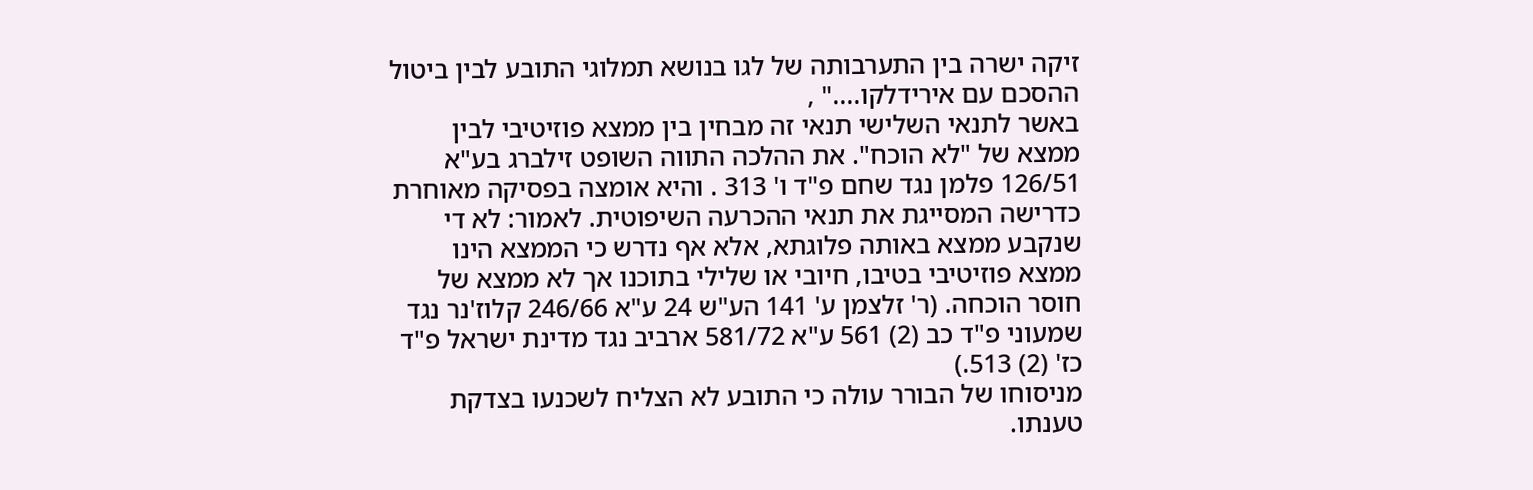זיקה ישרה בין התערבותה של לגו בנושא תמלוגי התובע לבין ביטול ההסכם עם אירידלקו...." ,
באשר לתנאי השלישי תנאי זה מבחין בין ממצא פוזיטיבי לבין ממצא של "לא הוכח". את ההלכה התווה השופט זילברג בע"א 126/51 פלמן נגד שחם פ"ד ו' 313 . והיא אומצה בפסיקה מאוחרת כדרישה המסייגת את תנאי ההכרעה השיפוטית. לאמור: לא די שנקבע ממצא באותה פלוגתא, אלא אף נדרש כי הממצא הינו ממצא פוזיטיבי בטיבו, חיובי או שלילי בתוכנו אך לא ממצא של חוסר הוכחה. (ר' זלצמן ע' 141 הע"ש 24 ע"א 246/66 קלוז'נר נגד שמעוני פ"ד כב (2) 561 ע"א 581/72 ארביב נגד מדינת ישראל פ"ד כז' (2) 513.)
מניסוחו של הבורר עולה כי התובע לא הצליח לשכנעו בצדקת טענתו.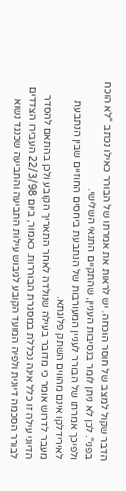הדבר שקול למצב של חוסר הוכחה. יש לראות את אמרתו של הבורר כאילו נכתב "לא הוכח בפני". לכן לא ניתן לומר בנסיבות העניין, שהתקיים התנאי השלישי.
ולפיכך אמרתו של הבורר לעניין המעורבות של הנתבעת ביחסים החוזיים שבין הנתבעת לאירידלקו אינם מהווים השתק פלוגתא.
מעבר לדרוש אומר כי מדובר בעילה שנולדה לאחר התאריך הקובע ולכן בהתאם להסדר הדיוני עילה זו כלל אינה נכללת במסגרת הבוררות. כאמור, ביום 22/3/98 העבירו הצדדים לבורר הסכמה דיונית ולפיה המועד הקובע לגיבוש עילות התביעה והתביעה שכנגד נשוא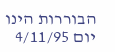הבוררות הינו יום 4/11/95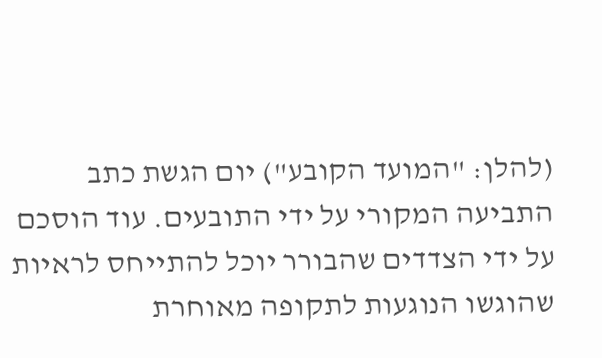(להלן: "המועד הקובע") יום הגשת כתב התביעה המקורי על ידי התובעים. עוד הוסכם על ידי הצדדים שהבורר יוכל להתייחס לראיות שהוגשו הנוגעות לתקופה מאוחרת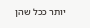יותר ככל שהן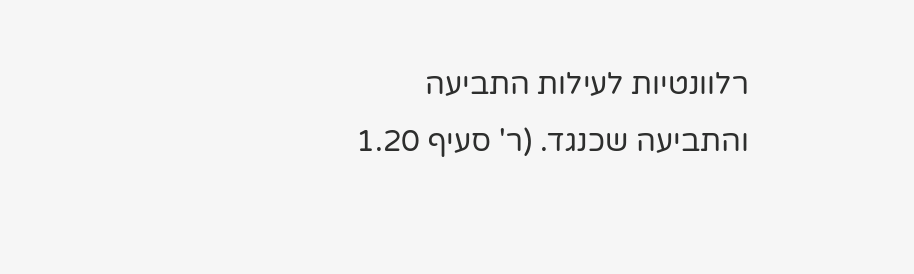רלוונטיות לעילות התביעה והתביעה שכנגד. (ר' סעיף 1.20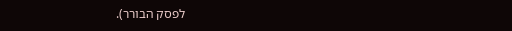לפסק הבורר).